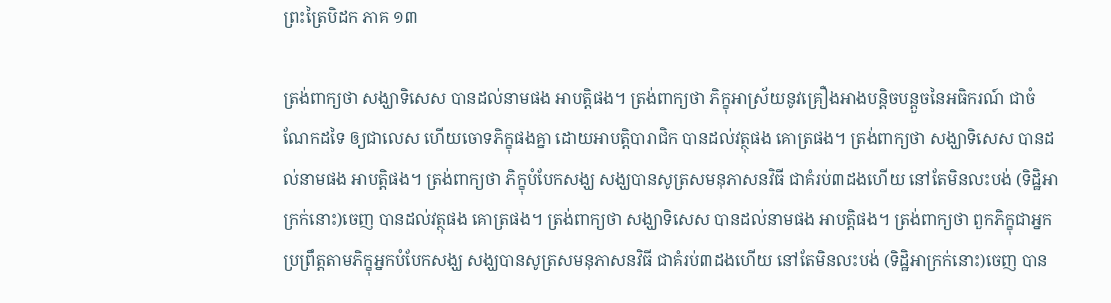ព្រះត្រៃបិដក ភាគ ១៣

ត្រង់ពាក្យថា សង្ឃាទិសេស បានដល់នាមផង អាបត្តិផង។ ត្រង់ពាក្យថា ភិក្ខុអាស្រ័យនូវគ្រឿងអាងបន្តិចបន្តួចនៃអធិករណ៍ ជាចំណែកដទៃ ឲ្យជាលេស ហើយចោទភិក្ខុផងគ្នា ដោយអាបត្តិបារាជិក បានដល់វត្ថុផង គោត្រផង។ ត្រង់ពាក្យថា សង្ឃាទិសេស បានដល់នាមផង អាបត្តិផង។ ត្រង់ពាក្យថា ភិក្ខុបំបែកសង្ឃ សង្ឃបានសូត្រសមនុភាសនវិធី ជាគំរប់៣ដងហើយ នៅតែមិនលះបង់ (ទិដ្ឋិអាក្រក់នោះ)ចេញ បានដល់វត្ថុផង គោត្រផង។ ត្រង់ពាក្យថា សង្ឃាទិសេស បានដល់នាមផង អាបត្តិផង។ ត្រង់ពាក្យថា ពួកភិក្ខុជាអ្នកប្រព្រឹត្តតាមភិក្ខុអ្នកបំបែកសង្ឃ សង្ឃបានសូត្រសមនុភាសនវិធី ជាគំរប់៣ដងហើយ នៅតែមិនលះបង់ (ទិដ្ឋិអាក្រក់នោះ)ចេញ បាន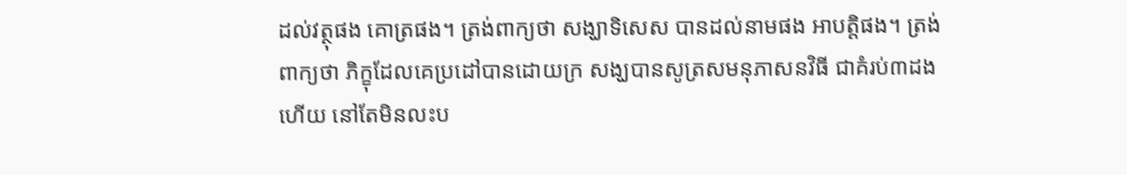ដល់វត្ថុផង គោត្រផង។ ត្រង់ពាក្យថា សង្ឃាទិសេស បានដល់នាមផង អាបត្តិផង។ ត្រង់ពាក្យថា ភិក្ខុដែលគេប្រដៅបានដោយក្រ សង្ឃបានសូត្រសមនុភាសនវិធី ជាគំរប់៣ដងហើយ នៅតែមិនលះប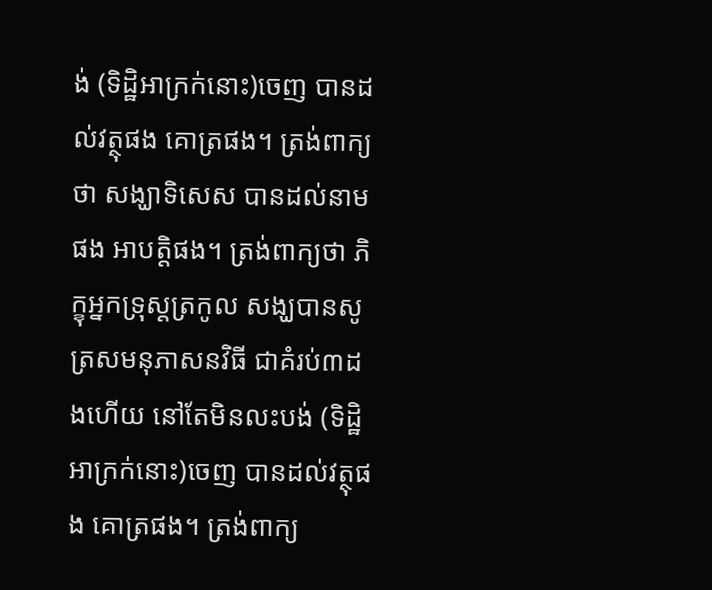ង់ (ទិដ្ឋិអាក្រក់នោះ)ចេញ បានដល់វត្ថុផង គោត្រផង។ ត្រង់ពាក្យថា សង្ឃាទិសេស បានដល់នាមផង អាបត្តិផង។ ត្រង់ពាក្យថា ភិក្ខុអ្នកទ្រុស្តត្រកូល សង្ឃបានសូត្រសមនុភាសនវិធី ជាគំរប់៣ដងហើយ នៅតែមិនលះបង់ (ទិដ្ឋិអាក្រក់នោះ)ចេញ បានដល់វត្ថុផង គោត្រផង។ ត្រង់ពាក្យ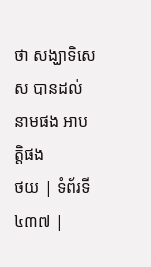ថា សង្ឃាទិសេស បានដល់នាមផង អាបត្តិផង
ថយ | ទំព័រទី ៤៣៧ |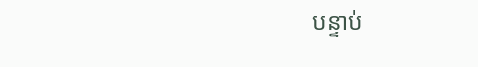បន្ទាប់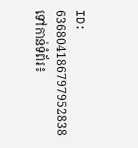ID: 636804186797952838
ទៅកាន់ទំព័រ៖